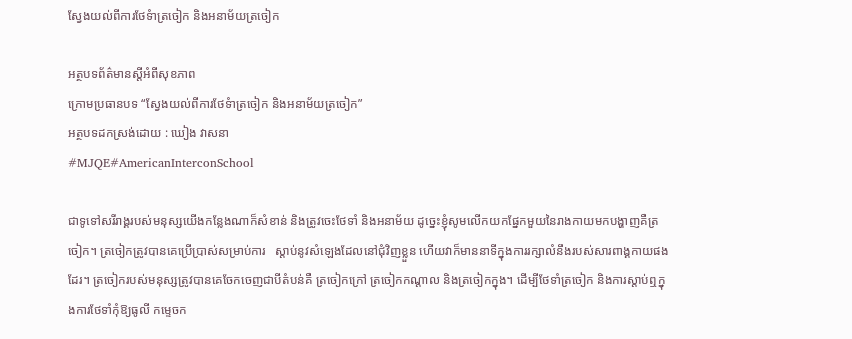ស្វែងយល់ពីការថែទំាត្រចៀក និងអនាម័យត្រចៀក

អត្ថបទព័ត៌មានស្តីអំពីសុខភាព
ក្រោមប្រធានបទ “ស្វែងយល់ពីការថែទំាត្រចៀក និងអនាម័យត្រចៀក”
អត្ថបទដកស្រង់ដោយ : ឃៀង វាសនា
#MJQE#AmericanInterconSchool

ជាទូទៅសរីរាង្គរបស់មនុស្សយើងកន្លែងណាក៏សំខាន់ និងត្រូវចេះថែទាំ និងអនាម័យ ដូច្នេះខ្ញុំសូមលើកយកផ្នែកមួយនៃរាងកាយមកបង្ហាញគឺត្រចៀក។ ត្រចៀកត្រូវបានគេប្រើប្រាស់សម្រាប់ការ   ស្តាប់នូវសំឡេងដែលនៅជុំវិញខ្លួន ហើយវាក៏មាននាទីក្នុងការរក្សាលំនឹងរបស់សារពាង្គកាយផង    ដែរ។ ត្រចៀករបស់មនុស្សត្រូវបានគេចែកចេញជាបីតំបន់គឺ ត្រចៀកក្រៅ ត្រចៀកកណ្តាល និងត្រចៀកក្នុង។ ដើម្បីថែទាំត្រចៀក និងការស្តាប់ឮក្នុងការថែទាំកុំឱ្យធូលី កម្ទេចក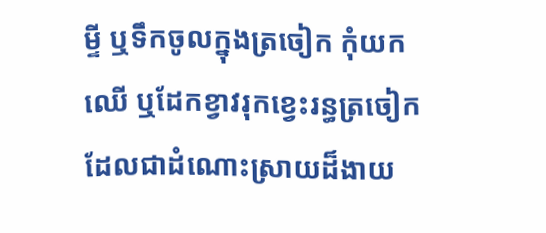ម្ទី ឬទឹកចូលក្នុងត្រចៀក កុំយកឈើ ឬដែកខ្វាវរុកខ្វេះរន្ធត្រចៀក ដែលជាដំណោះស្រាយដ៏ងាយ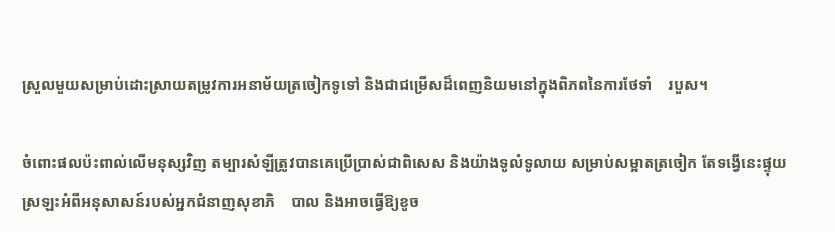ស្រួលមួយសម្រាប់ដោះស្រាយតម្រូវការអនាម័យត្រចៀកទូទៅ និងជាជម្រើសដ៏ពេញនិយមនៅក្នុងពិភពនៃការថែទាំ    របួស។

ចំពោះផលប៉ះពាល់លើមនុស្សវិញ តម្បារសំឡីត្រូវបានគេប្រើប្រាស់ជាពិសេស និងយ៉ាងទូលំទូលាយ សម្រាប់សម្អាតត្រចៀក តែទង្វើនេះផ្ទុយស្រឡះអំពីអនុសាសន៍របស់អ្នកជំនាញសុខាភិ    បាល និងអាចធ្វើឱ្យខូច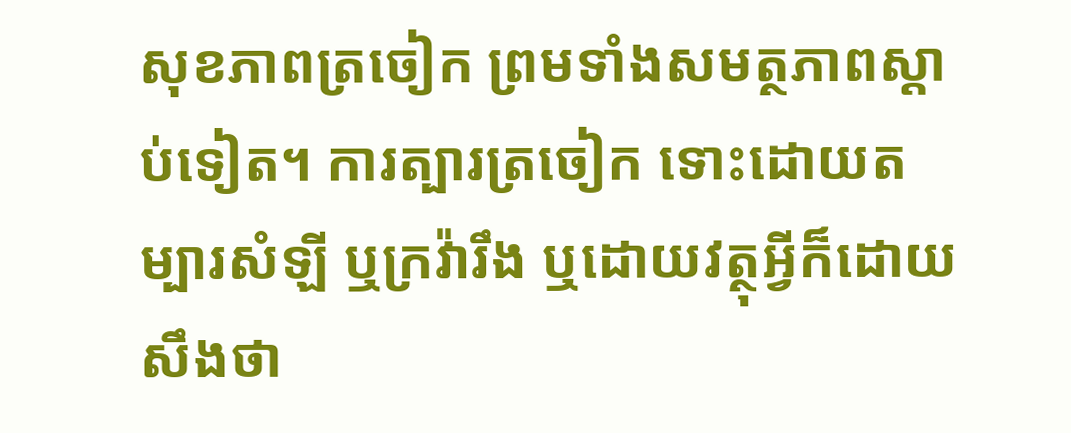សុខភាពត្រចៀក ព្រមទាំងសមត្ថភាពស្តាប់ទៀត។ ការត្បារត្រចៀក ទោះដោយតម្បារសំឡី ឬក្រវ៉ារឹង ឬដោយវត្ថុអ្វីក៏ដោយ សឹងថា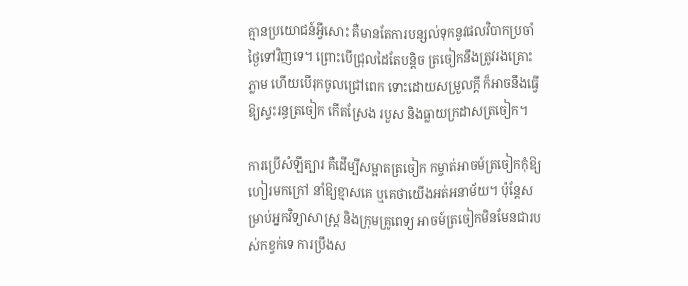គ្មានប្រយោជន៍អ្វីសោះ គឺមានតែការបន្សល់ទុកនូវផលវិបាកប្រចាំថ្ងៃទៅវិញទេ។ ព្រោះបើជ្រុលដៃតែបន្តិច ត្រចៀកនឹងត្រូវរងគ្រោះភ្លាម ហើយបើរុកចូលជ្រៅពេក ទោះដោយសម្រួលក្តី ក៏អាចនឹងធ្វើឱ្យស្ទះរន្ធត្រចៀក កើតស្រែង របួស និងធ្លាយក្រដាសត្រចៀក។

ការប្រើសំឡីត្បារ គឺដើម្បីសម្អាតត្រចៀក កម្ចាត់អាចម៍ត្រចៀកកុំឱ្យហៀរមកក្រៅ នាំឱ្យខ្មាសគេ ឬគេថាយើងអត់អនាម័យ។ ប៉ុន្តែសម្រាប់អ្នកវិទ្យាសាស្ត្រ និងក្រុមគ្រូពេទ្យ អាចម៍ត្រចៀកមិនមែនជារបស់កខ្វក់ទេ ការប្រឹងស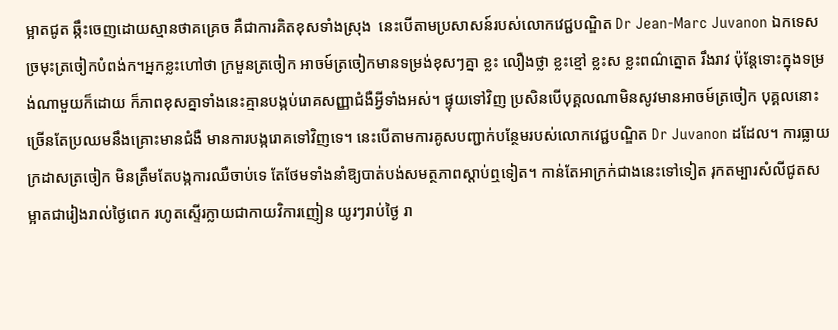ម្អាតជូត ឆ្កឹះចេញដោយស្មានថាគគ្រេច គឺជាការគិតខុសទាំងស្រុង  នេះបើតាមប្រសាសន៍របស់លោកវេជ្ជបណ្ឌិត Dr Jean-Marc Juvanon ឯកទេសច្រមុះត្រចៀកបំពង់ក។អ្នកខ្លះហៅថា ក្រមួនត្រចៀក អាចម៍ត្រចៀកមានទម្រង់ខុសៗគ្នា ខ្លះ លឿងថ្លា ខ្លះខ្មៅ ខ្លះស ខ្លះពណ៌ត្នោត រឹងរាវ ប៉ុន្តែទោះក្នុងទម្រង់ណាមួយក៏ដោយ ក៏ភាពខុសគ្នាទាំងនេះគ្មានបង្កប់រោគសញ្ញាជំងឺអ្វីទាំងអស់។ ផ្ទុយទៅវិញ ប្រសិនបើបុគ្គលណាមិនសូវមានអាចម៍ត្រចៀក បុគ្គលនោះច្រើនតែប្រឈមនឹងគ្រោះមានជំងឺ មានការបង្ករោគទៅវិញទេ។ នេះបើតាមការគូសបញ្ជាក់បន្ថែមរបស់លោកវេជ្ជបណ្ឌិត Dr Juvanon ដដែល។ ការធ្លាយក្រដាសត្រចៀក មិនត្រឹមតែបង្កការឈឺចាប់ទេ តែថែមទាំងនាំឱ្យបាត់បង់សមត្ថភាពស្តាប់ឮទៀត។ កាន់តែអាក្រក់ជាងនេះទៅទៀត រុកតម្បារសំលីជូតសម្អាតជារៀងរាល់ថ្ងៃពេក រហូតស្ទើរក្លាយជាកាយវិការញៀន យូរៗរាប់ថ្ងៃ រា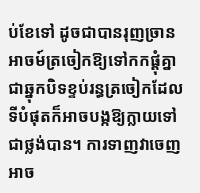ប់ខែទៅ ដូចជាបានរុញច្រានអាចម៍ត្រចៀកឱ្យទៅកកផ្តុំគ្នាជាឆ្នុកបិទខ្ទប់រន្ធត្រចៀកដែលទីបំផុតក៏អាចបង្កឱ្យក្លាយទៅជាថ្លង់បាន។ ការទាញវាចេញ អាច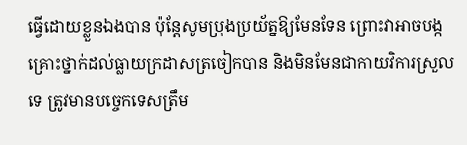ធ្វើដោយខ្លួនឯងបាន ប៉ុន្តែសូមប្រុងប្រយ័ត្នឱ្យមែនទែន ព្រោះវាអាចបង្កគ្រោះថ្នាក់ដល់ធ្លាយក្រដាសត្រចៀកបាន និងមិនមែនជាកាយវិការស្រួលទេ ត្រូវមានបច្ចេកទេសត្រឹម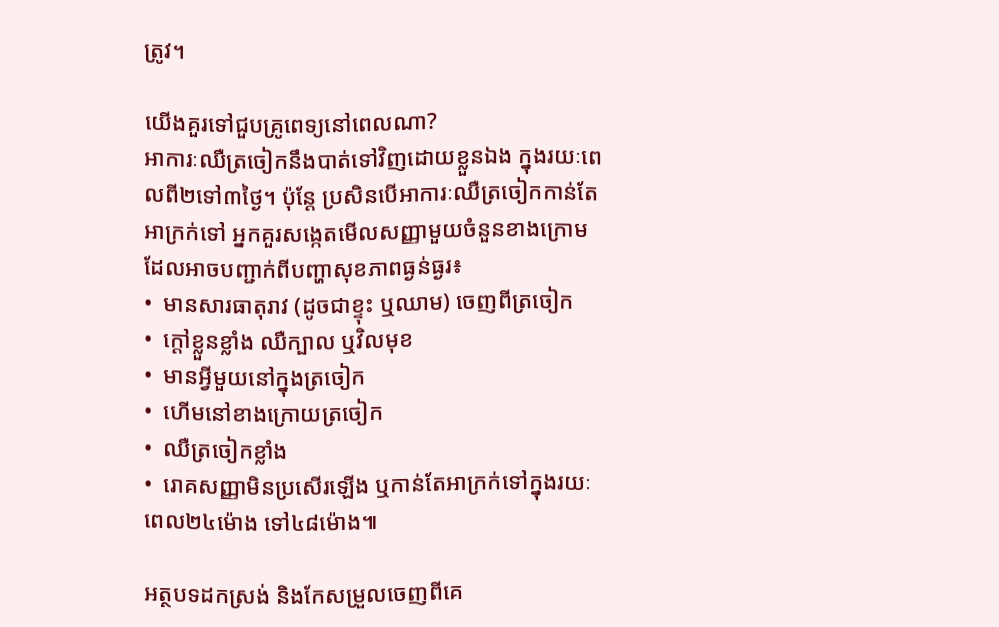ត្រូវ។

យើងគួរទៅជួបគ្រូពេទ្យនៅពេលណា?
អាការៈឈឺត្រចៀកនឹងបាត់ទៅវិញដោយខ្លួនឯង ក្នុងរយៈពេលពី២ទៅ៣ថ្ងៃ។ ប៉ុន្តែ ប្រសិនបើអាការៈឈឺត្រចៀកកាន់តែអាក្រក់ទៅ អ្នកគួរសង្កេតមើលសញ្ញាមួយចំនួនខាងក្រោម ដែលអាចបញ្ជាក់ពីបញ្ហាសុខភាពធ្ងន់ធ្ងរ៖
•  មានសារធាតុរាវ (ដូចជាខ្ទុះ ឬឈាម) ចេញពីត្រចៀក
•  ក្ដៅខ្លួនខ្លាំង ឈឺក្បាល ឬវិលមុខ
•  មានអ្វីមួយនៅក្នុងត្រចៀក
•  ហើមនៅខាងក្រោយត្រចៀក
•  ឈឺត្រចៀកខ្លាំង
•  រោគសញ្ញាមិនប្រសើរឡើង ឬកាន់តែអាក្រក់ទៅក្នុងរយៈពេល២៤ម៉ោង ទៅ៤៨ម៉ោង៕

អត្ថបទដកស្រង់ និងកែសម្រួលចេញពីគេ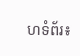ហទំព័រ៖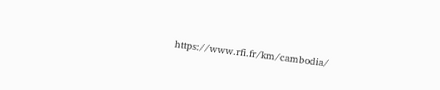https://www.rfi.fr/km/cambodia/